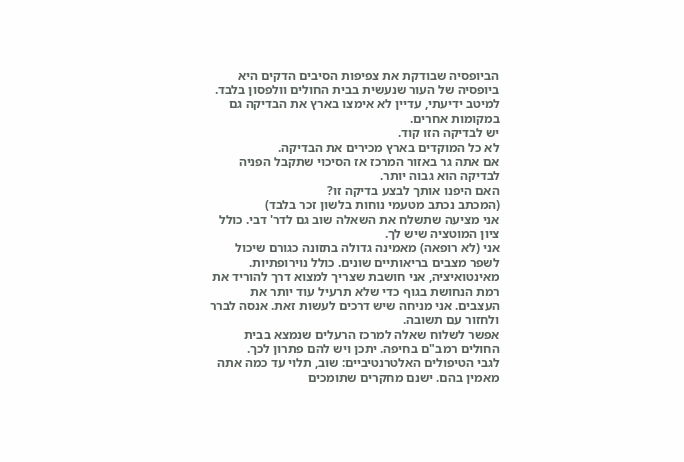הביופסיה שבודקת את צפיפות הסיבים הדקים היא ביופסיה של העור שנעשית בבית החולים וולפסון בלבד. למיטב ידיעתי, עדיין לא אימצו בארץ את הבדיקה גם במקומות אחרים.
יש לבדיקה הזו קוד.
לא כל המוקדים בארץ מכירים את הבדיקה.
אם אתה גר באזור המרכז אז הסיכוי שתקבל הפניה לבדיקה הוא גבוה יותר.
האם היפנו אותך לבצע בדיקה זו?
(המכתב נכתב מטעמי נוחות בלשון זכר בלבד)
אני מציעה שתשלח את השאלה שוב גם לדר' דבי. כולל ציון המוטציה שיש לך.
אני (לא רופאה) מאמינה גדולה בתזונה כגורם שיכול לשפר מצבים בריאותיים שונים. כולל נוירופתיות.
מאינטואיציה, אני חושבת שצריך למצוא דרך להוריד את רמת הנחושת בגוף כדי שלא תרעיל עוד יותר את העצבים. אני מניחה שיש דרכים לעשות זאת. אנסה לברר ולחזור עם תשובה.
אפשר לשלוח שאלה למרכז הרעלים שנמצא בבית החולים רמב"ם בחיפה. יתכן ויש להם פתרון לכך.
לגבי הטיפולים האלטרנטיביים: שוב, תלוי עד כמה אתה מאמין בהם. ישנם מחקרים שתומכים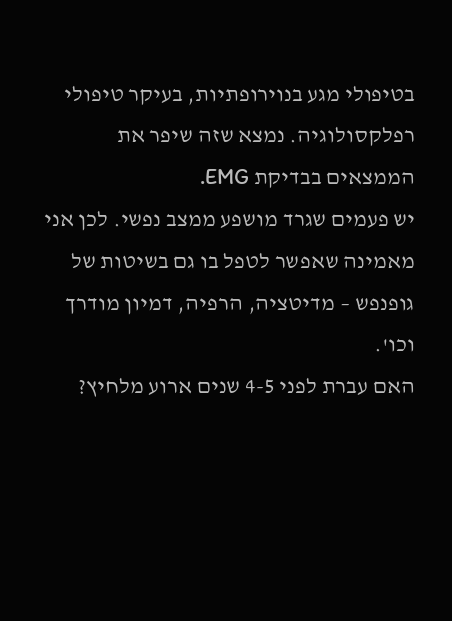בטיפולי מגע בנוירופתיות, בעיקר טיפולי רפלקסולוגיה. נמצא שזה שיפר את הממצאים בבדיקת EMG.
יש פעמים שגרד מושפע ממצב נפשי. לכן אני מאמינה שאפשר לטפל בו גם בשיטות של גופנפש – מדיטציה, הרפיה, דמיון מודרך וכו'.
האם עברת לפני 4-5 שנים ארוע מלחיץ?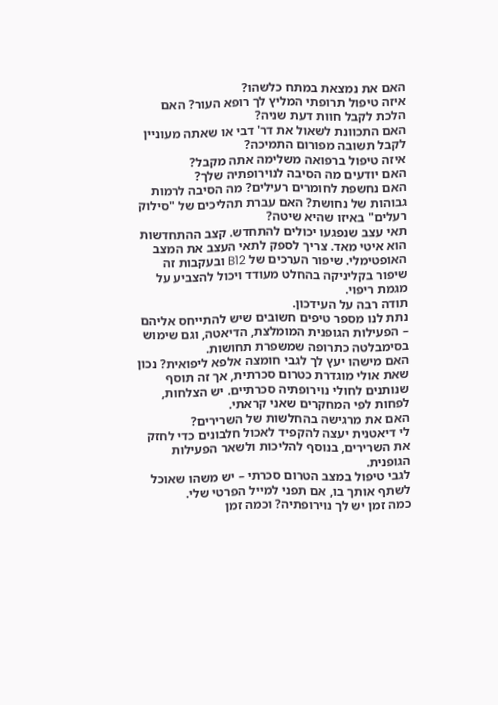האם את נמצאת במתח כלשהו?
איזה טיפול תרופתי המליץ לך רופא העור? האם הלכת לקבל חוות דעת שניה?
האם התכוונת לשאול את דר' דבי או שאתה מעוניין לקבל תשובה מפורום התמיכה?
איזה טיפול ברפואה משלימה אתה מקבל?
האם יודעים מה הסיבה לנוירופתיה שלך?
האם נחשפת לחומרים רעילים? מה הסיבה לרמות גבוהות של נחושת? האם עברת תהליכים של "סילוק רעלים" באיזו שהיא שיטה?
תאי עצב שנפגעו יכולים להתחדש. קצב ההתחדשות הוא איטי מאד. צריך לספק לתאי העצב את המצב האופטימלי. שיפור הערכים של B12 ובעקבות זה שיפור בקליניקה בהחלט מעודד ויכול להצביע על מגמת ריפוי.
תודה רבה על העידכון.
נתת לנו מספר טיפים חשובים שיש להתייחס אליהם – הפעילות הגופנית המומלצת, הדיאטה, וגם שימוש בסימבלטה כתרופה שמשפרת תחושות.
האם מישהו יעץ לך לגבי חומצה אלפא ליפואית? נכון שאת אולי מוגדרת כטרום סכרתית, אך זה תוסף שנותנים לחולי נוירופתיה סכרתיים. יש הצלחות, לפחות לפי המחקרים שאני קראתי.
האם את מרגישה בהחלשות של השרירים?
לי דיאטנית יעצה להקפיד לאכול חלבונים כדי לחזק את השרירים, בנוסף להליכות ולשאר הפעילות הגופנית.
לגבי טיפול במצב הטרום סכרתי – יש משהו שאוכל לשתף אותך בו, אם תפני למייל הפרטי שלי.
כמה זמן יש לך נוירופתיה? וכמה זמן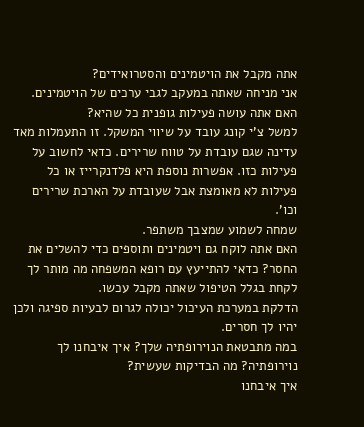אתה מקבל את הויטמינים והסטרואידים?
אני מניחה שאתה במעקב לגבי ערכים של הויטמינים.
האם אתה עושה פעילות גופנית כל שהיא?
למשל צ'י קונג עובד על שיווי המשקל. זו התעמלות מאד עדינה שגם עובדת על טווח שרירים. כדאי לחשוב על פעילות כזו. אפשרות נוספת היא פלדנקרייז או כל פעילות לא מאומצת אבל שעובדת על הארכת שרירים וכו'.
שמחה לשמוע שמצבך משתפר.
האם אתה לוקח גם ויטמינים ותוספים כדי להשלים את החסר? כדאי להתייעץ עם רופא המשפחה מה מותר לך לקחת בגלל הטיפול שאתה מקבל עכשו.
הדלקת במערכת העיכול יכולה לגרום לבעיות ספיגה ולכן יהיו לך חסרים.
במה מתבטאת הנוירופתיה שלך? איך איבחנו לך נוירופתיה? מה הבדיקות שעשית?
איך איבחנו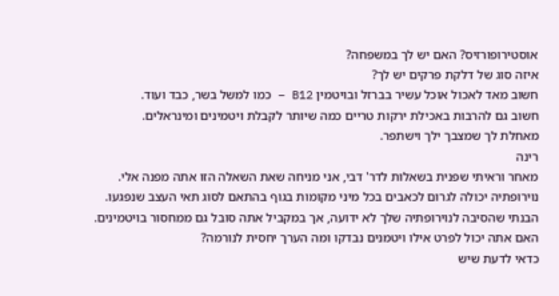אוסטירופורזיס? האם יש לך במשפחה?
איזה סוג של דלקת פרקים יש לך?
חשוב מאד לאכול אוכל עשיר בברזל ובויטמין B12 – כמו למשל בשר, כבד ועוד.
חשוב גם להרבות באכילת ירקות טריים כמה שיותר לקבלת ויטמינים ומינראלים.
מאחלת לך שמצבך ילך וישתפר.
רינה
מאחר וראיתי שפנית בשאלות לדר' דבי, אני מניחה שאת השאלה הזו אתה מפנה אלי.
נוירופתיה יכולה לגרום לכאבים בכל מיני מקומות בגוף בהתאם לסוג תאי העצב שנפגעו.
הבנתי שהסיבה לנוירופתיה שלך לא ידועה, אך במקביל אתה סובל גם ממחסור בויטמינים.
האם אתה יכול לפרט אילו ויטמנים נבדקו ומה הערך יחסית לנורמה?
כדאי לדעת שיש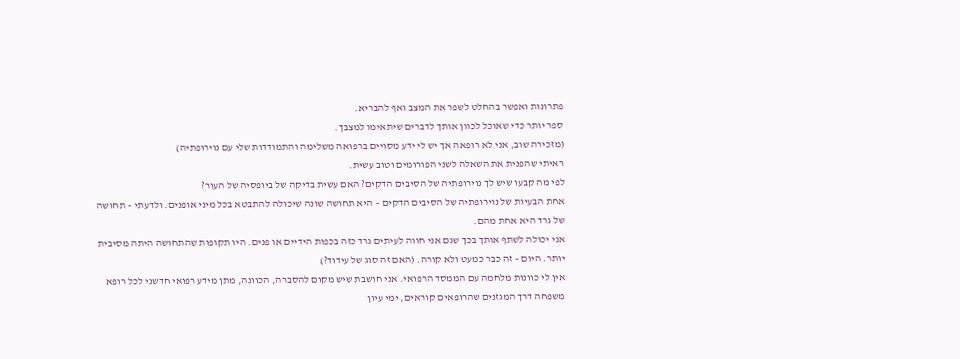פתרונות ואפשר בהחלט לשפר את המצב ואף להבריא.
ספר יותר כדי שאוכל לכוון אותך לדברים שיתאימו למצבך.
(מזכירה שוב, אני לא רופאה אך יש לי ידע מסויים ברפואה משלימה והתמודדות שלי עם נוירופתיה)
ראיתי שהפנית את השאלה לשני הפורומים וטוב עשית.
לפי מה קבעו שיש לך נוירופתיה של הסיבים הדקים? האם עשית בדיקה של ביופסיה של העור?
אחת הבעיות של נוירופתיה של הסיבים הדקים – היא תחושה שונה שיכולה להתבטא בכל מיני אופנים. ולדעתי – תחושה של גרד היא אחת מהם.
אני יכולה לשתף אותך בכך שגם אני חווה לעיתים גרד כזה בכפות הידיים או פנים. היו תקופות שהתחושה היתה מסיבית יותר. היום – זה כבר כמעט ולא קורה. (האם זה סוג של עידוד?)
אין לי כוונות מלחמה עם הממסד הרפואי. אני חושבת שיש מקום להסברה, הכוונה, מתן מידע רפואי חדשני לכל רופא משפחה דרך המגזנים שהרופאים קוראים, ימי עיון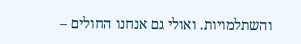והשתלמויות. ואולי גם אנחנו החולים –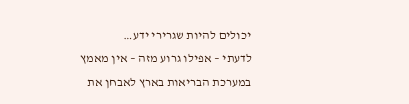יכולים להיות שגרירי ידע…
לדעתי – אפילו גרוע מזה – אין מאמץ במערכת הבריאות בארץ לאבחן את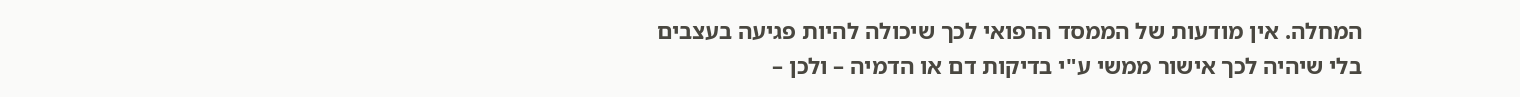המחלה. אין מודעות של הממסד הרפואי לכך שיכולה להיות פגיעה בעצבים בלי שיהיה לכך אישור ממשי ע"י בדיקות דם או הדמיה – ולכן –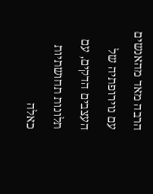הרבה מאד מהאנשים עם נוירופתיה של העצבים הדקים, עם תלונות תחושתיות כאלה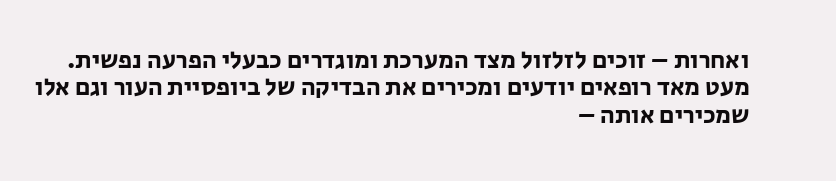ואחרות – זוכים לזלזול מצד המערכת ומוגדרים כבעלי הפרעה נפשית.
מעט מאד רופאים יודעים ומכירים את הבדיקה של ביופסיית העור וגם אלו שמכירים אותה –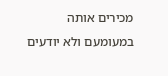מכירים אותה במעומעם ולא יודעים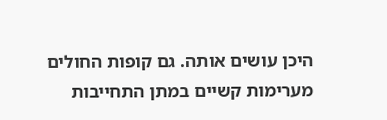היכן עושים אותה. גם קופות החולים מערימות קשיים במתן התחייבות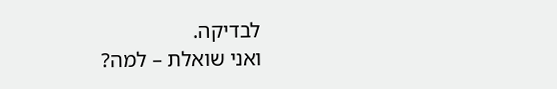לבדיקה.
ואני שואלת – למה?